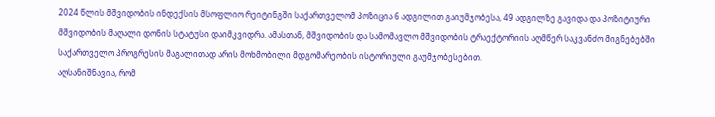2024 წლის მშვიდობის ინდექსის მსოფლიო რეიტინგში საქართველომ პოზიცია 6 ადგილით გაიუმჯობესა, 49 ადგილზე გავიდა და პოზიტიური მშვიდობის მაღალი დონის სტატუსი დაიმკვიდრა. ამასთან, მშვიდობის და სამომავლო მშვიდობის ტრაექტორიის აღმწერ საკვანძო მიგნებებში საქართველო პროგრესის მაგალითად არის მოხმობილი მდგომარეობის ისტორიული გაუმჯობესებით.
აღსანიშნავია, რომ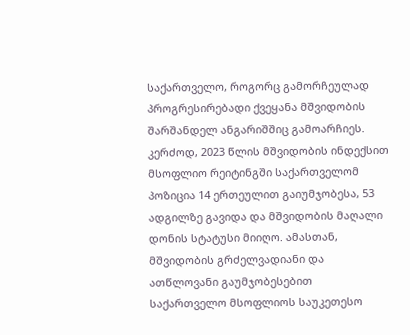საქართველო, როგორც გამორჩეულად პროგრესირებადი ქვეყანა მშვიდობის შარშანდელ ანგარიშშიც გამოარჩიეს. კერძოდ, 2023 წლის მშვიდობის ინდექსით მსოფლიო რეიტინგში საქართველომ პოზიცია 14 ერთეულით გაიუმჯობესა, 53 ადგილზე გავიდა და მშვიდობის მაღალი დონის სტატუსი მიიღო. ამასთან, მშვიდობის გრძელვადიანი და ათწლოვანი გაუმჯობესებით საქართველო მსოფლიოს საუკეთესო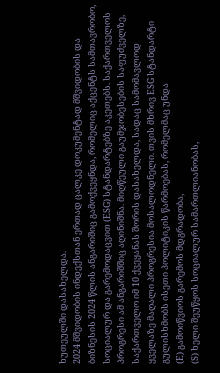ხუთეულში დასახელდა.
2024 მშვიდობის ინდექსთან ერთად ცალკე დოკუმენტად მშვიდობის და ბიზნესის 2024 წლის ანგარიშიც გამოქვეყნდა, რომელიც აქცენტს სამთავრობო, სოციალურ და გარემოდაცვით (ESG) სტანდარტებზე აკეთებს. საქართველოს პროგრესი ამ ანგარიშშიც აღინიშნა. მიღწეული გაუმჯობესების საფუძველზე, საქართველო იმ 10 ქვეყანას შორის დასახელდა, სადაც სამომავლოდ ყველაზე მაღალი პროგრესია მოსალოდნელი. თვის მხრივ ESG სტანდარტი გულისხმობს ისეთი პოლიტიკის წარმოებას, რომელმაც უნდა
(E) გამოიწვიოს გარემოს მდგრადობა,
(S) ხელი შეუწყოს სოციალურ სამართლიანობას,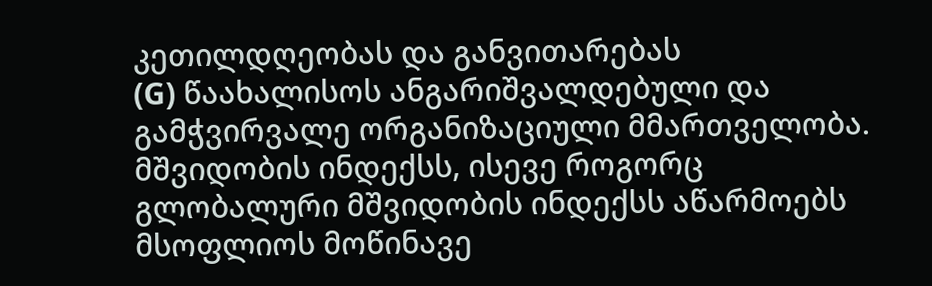კეთილდღეობას და განვითარებას
(G) წაახალისოს ანგარიშვალდებული და გამჭვირვალე ორგანიზაციული მმართველობა.
მშვიდობის ინდექსს, ისევე როგორც გლობალური მშვიდობის ინდექსს აწარმოებს მსოფლიოს მოწინავე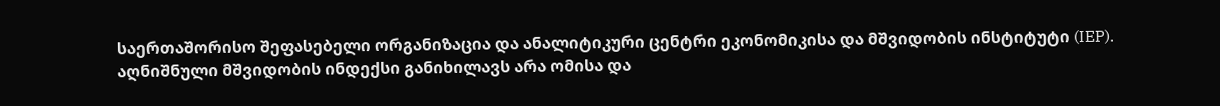საერთაშორისო შეფასებელი ორგანიზაცია და ანალიტიკური ცენტრი ეკონომიკისა და მშვიდობის ინსტიტუტი (IEP).
აღნიშნული მშვიდობის ინდექსი განიხილავს არა ომისა და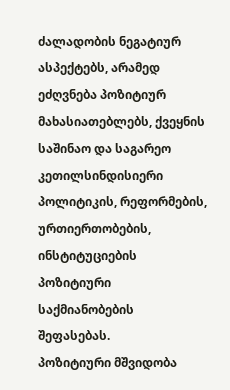ძალადობის ნეგატიურ ასპექტებს, არამედ ეძღვნება პოზიტიურ მახასიათებლებს, ქვეყნის საშინაო და საგარეო კეთილსინდისიერი პოლიტიკის, რეფორმების, ურთიერთობების, ინსტიტუციების პოზიტიური საქმიანობების შეფასებას.
პოზიტიური მშვიდობა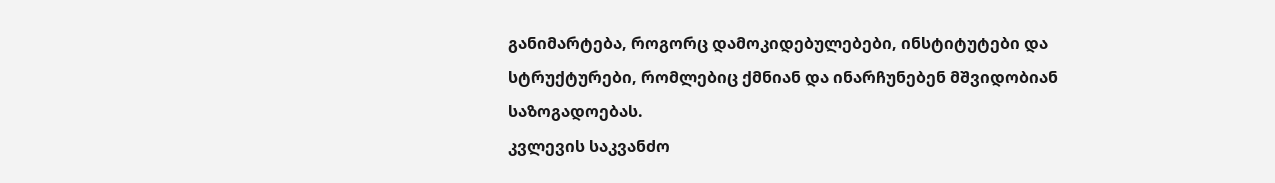განიმარტება, როგორც დამოკიდებულებები, ინსტიტუტები და სტრუქტურები, რომლებიც ქმნიან და ინარჩუნებენ მშვიდობიან საზოგადოებას.
კვლევის საკვანძო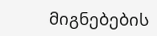მიგნებების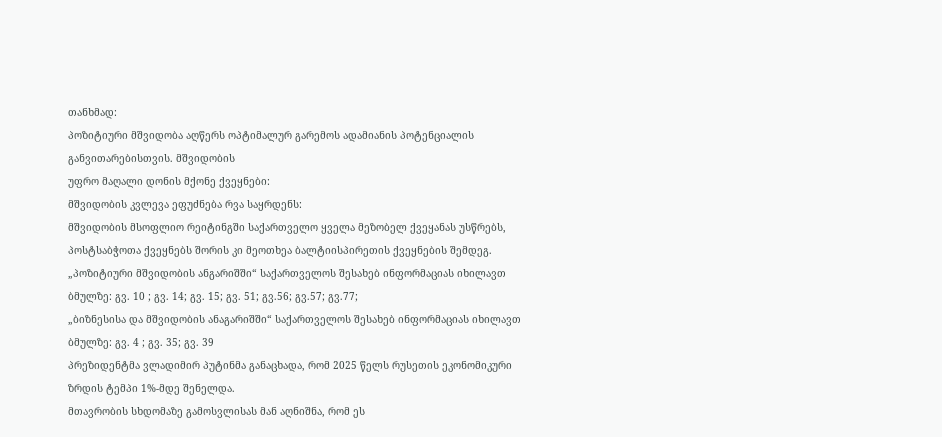თანხმად:
პოზიტიური მშვიდობა აღწერს ოპტიმალურ გარემოს ადამიანის პოტენციალის განვითარებისთვის. მშვიდობის
უფრო მაღალი დონის მქონე ქვეყნები:
მშვიდობის კვლევა ეფუძნება რვა საყრდენს:
მშვიდობის მსოფლიო რეიტინგში საქართველო ყველა მეზობელ ქვეყანას უსწრებს, პოსტსაბჭოთა ქვეყნებს შორის კი მეოთხეა ბალტიისპირეთის ქვეყნების შემდეგ.
„პოზიტიური მშვიდობის ანგარიშში“ საქართველოს შესახებ ინფორმაციას იხილავთ ბმულზე: გვ. 10 ; გვ. 14; გვ. 15; გვ. 51; გვ.56; გვ.57; გვ.77;
„ბიზნესისა და მშვიდობის ანაგარიშში“ საქართველოს შესახებ ინფორმაციას იხილავთ ბმულზე: გვ. 4 ; გვ. 35; გვ. 39
პრეზიდენტმა ვლადიმირ პუტინმა განაცხადა, რომ 2025 წელს რუსეთის ეკონომიკური ზრდის ტემპი 1%-მდე შენელდა.
მთავრობის სხდომაზე გამოსვლისას მან აღნიშნა, რომ ეს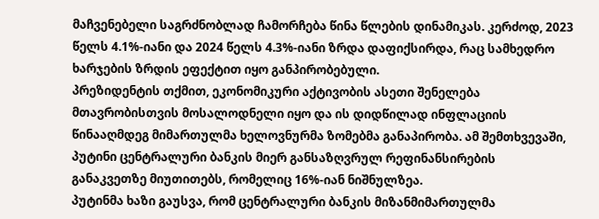მაჩვენებელი საგრძნობლად ჩამორჩება წინა წლების დინამიკას. კერძოდ, 2023 წელს 4.1%-იანი და 2024 წელს 4.3%-იანი ზრდა დაფიქსირდა, რაც სამხედრო ხარჯების ზრდის ეფექტით იყო განპირობებული.
პრეზიდენტის თქმით, ეკონომიკური აქტივობის ასეთი შენელება მთავრობისთვის მოსალოდნელი იყო და ის დიდწილად ინფლაციის წინააღმდეგ მიმართულმა ხელოვნურმა ზომებმა განაპირობა. ამ შემთხვევაში, პუტინი ცენტრალური ბანკის მიერ განსაზღვრულ რეფინანსირების განაკვეთზე მიუთითებს, რომელიც 16%-იან ნიშნულზეა.
პუტინმა ხაზი გაუსვა, რომ ცენტრალური ბანკის მიზანმიმართულმა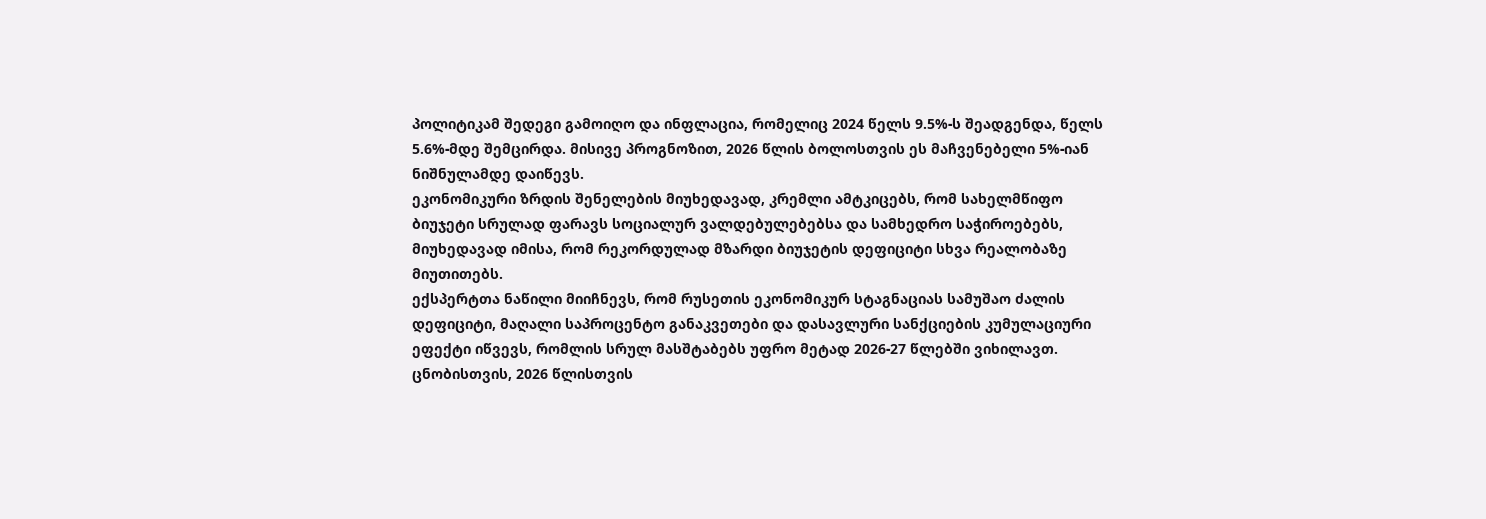პოლიტიკამ შედეგი გამოიღო და ინფლაცია, რომელიც 2024 წელს 9.5%-ს შეადგენდა, წელს 5.6%-მდე შემცირდა. მისივე პროგნოზით, 2026 წლის ბოლოსთვის ეს მაჩვენებელი 5%-იან ნიშნულამდე დაიწევს.
ეკონომიკური ზრდის შენელების მიუხედავად, კრემლი ამტკიცებს, რომ სახელმწიფო ბიუჯეტი სრულად ფარავს სოციალურ ვალდებულებებსა და სამხედრო საჭიროებებს, მიუხედავად იმისა, რომ რეკორდულად მზარდი ბიუჯეტის დეფიციტი სხვა რეალობაზე მიუთითებს.
ექსპერტთა ნაწილი მიიჩნევს, რომ რუსეთის ეკონომიკურ სტაგნაციას სამუშაო ძალის დეფიციტი, მაღალი საპროცენტო განაკვეთები და დასავლური სანქციების კუმულაციური ეფექტი იწვევს, რომლის სრულ მასშტაბებს უფრო მეტად 2026-27 წლებში ვიხილავთ.
ცნობისთვის, 2026 წლისთვის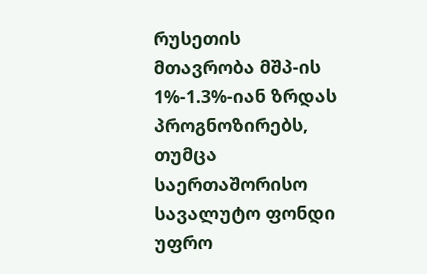რუსეთის მთავრობა მშპ-ის 1%-1.3%-იან ზრდას პროგნოზირებს, თუმცა საერთაშორისო სავალუტო ფონდი უფრო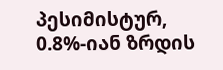პესიმისტურ, 0.8%-იან ზრდის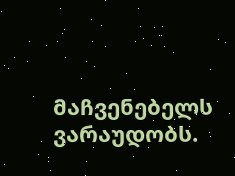მაჩვენებელს ვარაუდობს.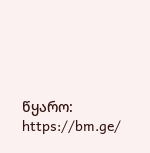წყარო: https://bm.ge/